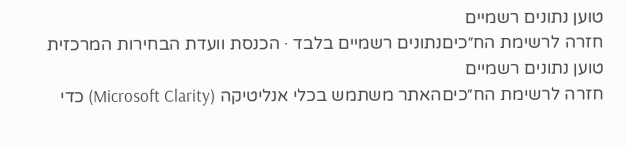טוען נתונים רשמיים
חזרה לרשימת הח״כיםנתונים רשמיים בלבד · הכנסת וועדת הבחירות המרכזית
טוען נתונים רשמיים
חזרה לרשימת הח״כיםהאתר משתמש בכלי אנליטיקה (Microsoft Clarity) כדי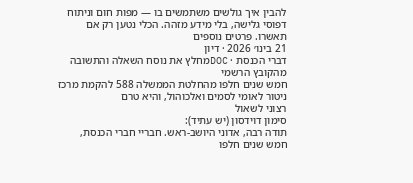להבין איך גולשים משתמשים בו — מפות חום וניתוח דפוסי גלישה, בלי מידע מזהה. הכלי נטען רק אם תאשרו. פרטים נוספים
21 בינו׳ 2026 · דיון
דברי הכנסת · DOCמחלץ את נוסח השאלה והתשובה מהקובץ הרשמי
חמש שנים חלפו מהחלטת הממשלה 588 להקמת מרכז ניטור לאומי לסמים ואלכוהול, והיא טרם
רצוני לשאול
סימון דוידסון (יש עתיד):
תודה רבה, אדוני היושב-ראש. חבריי חברי הכנסת, חמש שנים חלפו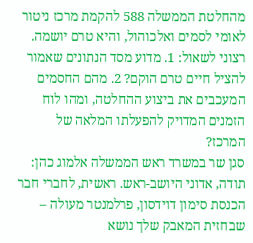מהחלטת הממשלה 588 להקמת מרכז ניטור לאומי לסמים ואלכוהול, והיא טרם יושמה. רצוני לשאול: 1. מדוע מסד הנתונים שאמור להציל חיים טרם הוקם? 2. מהם החסמים המעכבים את ביצוע ההחלטה, ומהו לוח הזמנים המדויק להפעלתו המלאה של המרכז?
סגן שר במשרד ראש הממשלה אלמוג כהן:
תודה, אדוני היושב-ראש. ראשית, לחברי חבר הכנסת סימון דוידסון, פרלמנטר מעולה – שבחזית המאבק שלך נושא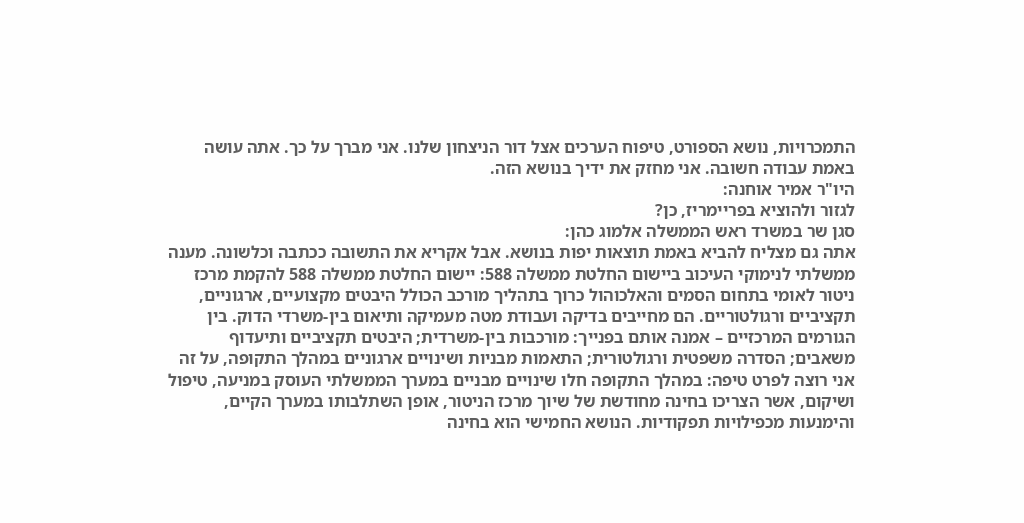התמכרויות, נושא הספורט, טיפוח הערכים אצל דור הניצחון שלנו. אני מברך על כך. אתה עושה באמת עבודה חשובה. אני מחזק את ידיך בנושא הזה.
היו"ר אמיר אוחנה:
לגזור ולהוציא בפריימריז, כן?
סגן שר במשרד ראש הממשלה אלמוג כהן:
אתה גם מצליח להביא באמת תוצאות יפות בנושא. אבל אקריא את התשובה ככתבה וכלשונה. מענה ממשלתי לנימוקי העיכוב ביישום החלטת ממשלה 588: יישום החלטת ממשלה 588 להקמת מרכז ניטור לאומי בתחום הסמים והאלכוהול כרוך בתהליך מורכב הכולל היבטים מקצועיים, ארגוניים, תקציביים ורגולטוריים. הם מחייבים בדיקה ועבודת מטה מעמיקה ותיאום בין-משרדי הדוק. בין הגורמים המרכזיים – אמנה אותם בפנייך: מורכבות בין-משרדית; היבטים תקציביים ותיעדוף משאבים; הסדרה משפטית ורגולטורית; התאמות מבניות ושינויים ארגוניים במהלך התקופה, על זה אני רוצה לפרט טיפה: במהלך התקופה חלו שינויים מבניים במערך הממשלתי העוסק במניעה, טיפול ושיקום, אשר הצריכו בחינה מחודשת של שיוך מרכז הניטור, אופן השתלבותו במערך הקיים, והימנעות מכפילויות תפקודיות. הנושא החמישי הוא בחינה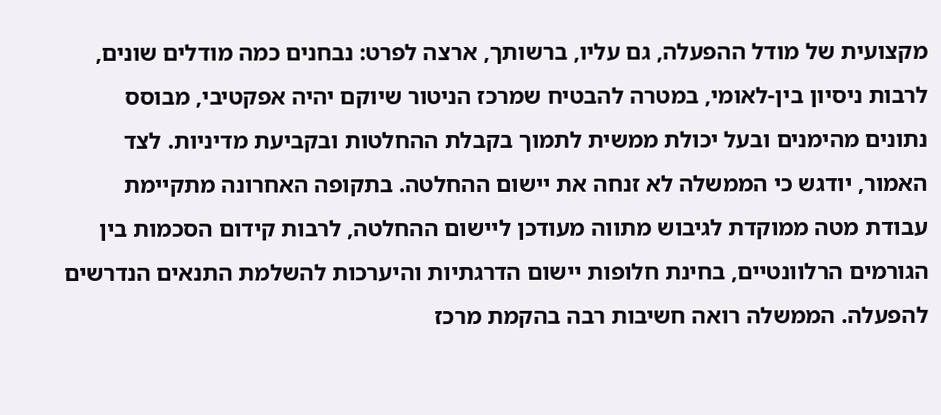מקצועית של מודל ההפעלה, גם עליו, ברשותך, ארצה לפרט: נבחנים כמה מודלים שונים, לרבות ניסיון בין-לאומי, במטרה להבטיח שמרכז הניטור שיוקם יהיה אפקטיבי, מבוסס נתונים מהימנים ובעל יכולת ממשית לתמוך בקבלת ההחלטות ובקביעת מדיניות. לצד האמור, יודגש כי הממשלה לא זנחה את יישום ההחלטה. בתקופה האחרונה מתקיימת עבודת מטה ממוקדת לגיבוש מתווה מעודכן ליישום ההחלטה, לרבות קידום הסכמות בין הגורמים הרלוונטיים, בחינת חלופות יישום הדרגתיות והיערכות להשלמת התנאים הנדרשים להפעלה. הממשלה רואה חשיבות רבה בהקמת מרכז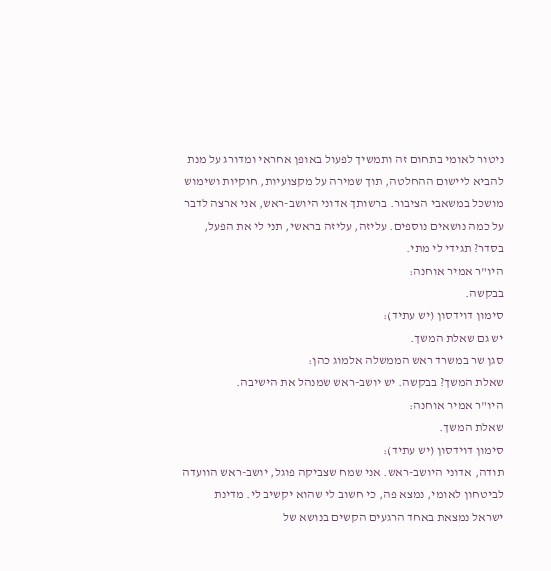ניטור לאומי בתחום זה ותמשיך לפעול באופן אחראי ומדורג על מנת להביא ליישום ההחלטה, תוך שמירה על מקצועיות, חוקיות ושימוש מושכל במשאבי הציבור. ברשותך אדוני היושב-ראש, אני ארצה לדבר על כמה נושאים נוספים. עליזה, עליזה בראשי, תני לי את הפעל, בסדר? תגידי לי מתי.
היו"ר אמיר אוחנה:
בבקשה.
סימון דוידסון (יש עתיד):
יש גם שאלת המשך.
סגן שר במשרד ראש הממשלה אלמוג כהן:
שאלת המשך? בבקשה. יש יושב-ראש שמנהל את הישיבה.
היו"ר אמיר אוחנה:
שאלת המשך.
סימון דוידסון (יש עתיד):
תודה, אדוני היושב-ראש. אני שמח שצביקה פוגל, יושב-ראש הוועדה לביטחון לאומי, נמצא פה, כי חשוב לי שהוא יקשיב לי. מדינת ישראל נמצאת באחד הרגעים הקשים בנושא של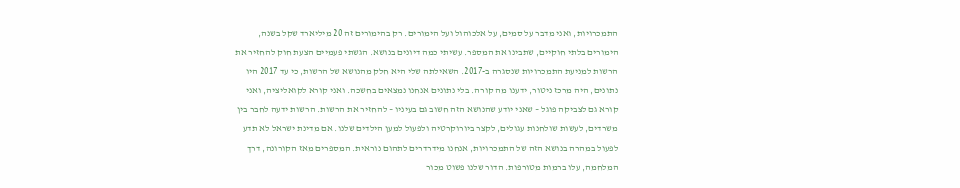התמכרויות, ואני מדבר על סמים, על אלכוהול ועל הימורים. רק בהימורים זה 20 מיליארד שקל בשנה, הימורים בלתי חוקיים, שתבינו את המספר. עשיתי כמה דיונים בנושא. הגשתי פעמיים הצעת חוק להחזיר את הרשות למניעת התמכרויות שנסגרה ב-2017. השאילתה שלי היא חלק מהנושא של הרשות, כי עד 2017 היו נתונים, היה מרכז ניטור, ידענו מה קורה. בלי נתונים אנחנו נמצאים בחשכה. ואני קורא לקואליציה, ואני קורא גם לצביקה פוגל – שאני יודע שהנושא הזה חשוב גם בעיניו – להחזיר את הרשות. הרשות ידעה לחבר בין משרדים, לעשות שולחנות עגולים, לקצר ביורוקרטיה ולפעול למען הילדים שלנו. אם מדינת ישראל לא תדע לפעול במהרה בנושא הזה של התמכרויות, אנחנו מידרדרים לתהום נוראית. המספרים מאז הקורונה, דרך המלחמה, עלו ברמות מטורפות. הדור שלנו פשוט מכור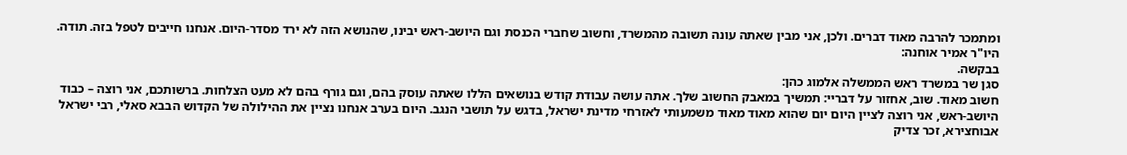ומתמכר להרבה מאוד דברים. ולכן, אני מבין שאתה עונה תשובה מהמשרד, וחשוב שחברי הכנסת וגם היושב-ראש יבינו, שהנושא הזה לא ירד מסדר-היום. אנחנו חייבים לטפל בזה. תודה.
היו"ר אמיר אוחנה:
בבקשה.
סגן שר במשרד ראש הממשלה אלמוג כהן:
חשוב מאוד. שוב, אחזור על דבריי: תמשיך במאבק החשוב שלך. אתה עושה עבודת קודש בנושאים הללו שאתה עוסק בהם, וגם גורף בהם לא מעט הצלחות. ברשותכם, אני רוצה – כבוד היושב-ראש, אני רוצה לציין היום יום שהוא מאוד מאוד משמעותי לאזרחי מדינת ישראל, בדגש על תושבי הנגב. היום בערב אנחנו נציין את ההילולה של הקדוש הבבא סאלי, רבי ישראל אבוחצירא, זכר צדיק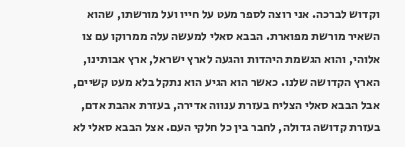וקדוש לברכה. אני רוצה לספר מעט על חייו ועל מורשתו, שהוא השאיר מורשת מפוארת. הבבא סאלי למעשה עלה ממרוקו עם צו אלוהי, והוא הגשמת היהדות והגעה לארץ ישראל, ארץ אבותינו, הארץ הקדושה שלנו. כאשר הוא הגיע הוא נתקל בלא מעט קשיים, אבל הבבא סאלי הצליח בעזרת ענווה אדירה, בעזרת אהבת אדם, בעזרת קדושה גדולה, לחבר בין כל חלקי העם. אצל הבבא סאלי לא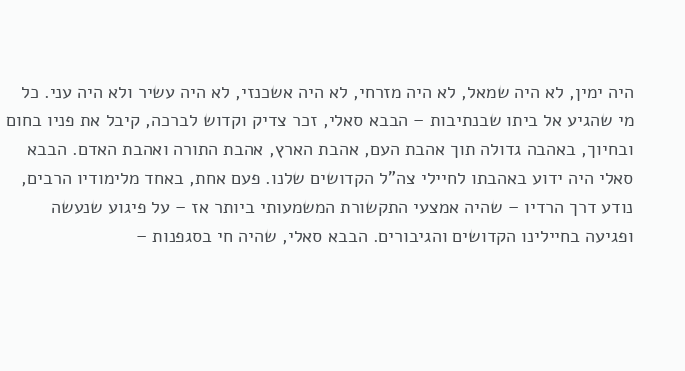היה ימין, לא היה שמאל, לא היה מזרחי, לא היה אשכנזי, לא היה עשיר ולא היה עני. כל מי שהגיע אל ביתו שבנתיבות – הבבא סאלי, זכר צדיק וקדוש לברכה, קיבל את פניו בחום ובחיוך, באהבה גדולה תוך אהבת העם, אהבת הארץ, אהבת התורה ואהבת האדם. הבבא סאלי היה ידוע באהבתו לחיילי צה"ל הקדושים שלנו. פעם אחת, באחד מלימודיו הרבים, נודע דרך הרדיו – שהיה אמצעי התקשורת המשמעותי ביותר אז – על פיגוע שנעשה ופגיעה בחיילינו הקדושים והגיבורים. הבבא סאלי, שהיה חי בסגפנות –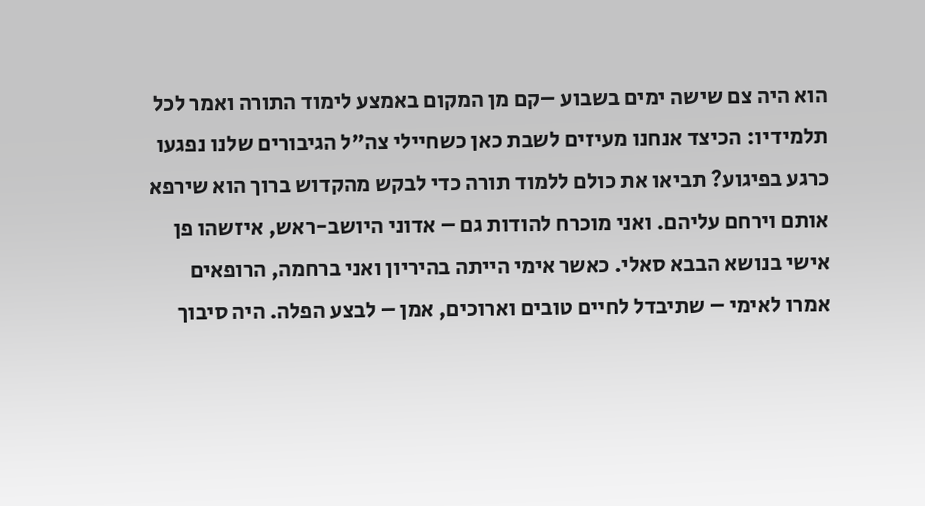הוא היה צם שישה ימים בשבוע –קם מן המקום באמצע לימוד התורה ואמר לכל תלמידיו: הכיצד אנחנו מעיזים לשבת כאן כשחיילי צה"ל הגיבורים שלנו נפגעו כרגע בפיגוע? תביאו את כולם ללמוד תורה כדי לבקש מהקדוש ברוך הוא שירפא אותם וירחם עליהם. ואני מוכרח להודות גם – אדוני היושב-ראש, איזשהו פן אישי בנושא הבבא סאלי. כאשר אימי הייתה בהיריון ואני ברחמה, הרופאים אמרו לאימי – שתיבדל לחיים טובים וארוכים, אמן – לבצע הפלה. היה סיבוך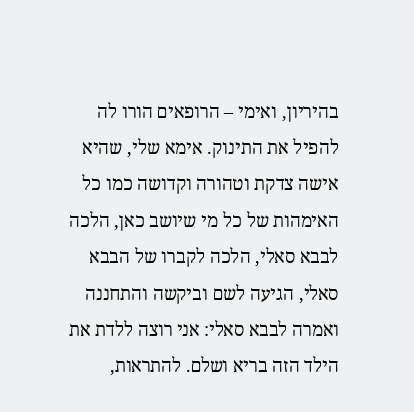בהיריון, ואימי – הרופאים הורו לה להפיל את התינוק. אימא שלי, שהיא אישה צדקת וטהורה וקדושה כמו כל האימהות של כל מי שיושב כאן, הלכה לבבא סאלי, הלכה לקברו של הבבא סאלי, הגיעה לשם וביקשה והתחננה ואמרה לבבא סאלי: אני רוצה ללדת את הילד הזה בריא ושלם. להתראות,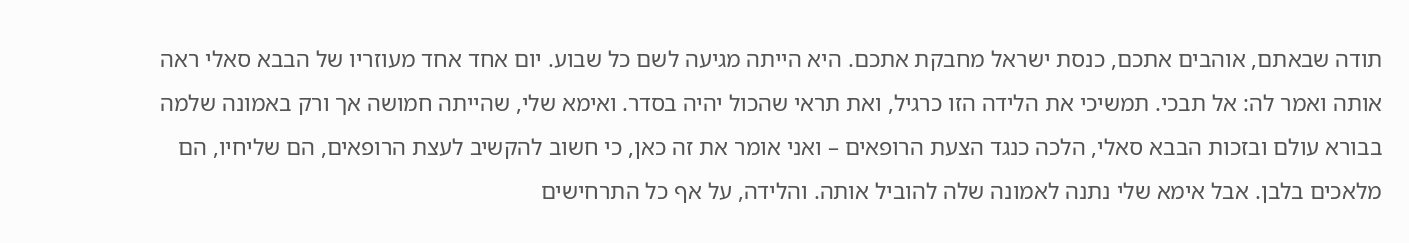תודה שבאתם, אוהבים אתכם, כנסת ישראל מחבקת אתכם. היא הייתה מגיעה לשם כל שבוע. יום אחד אחד מעוזריו של הבבא סאלי ראה אותה ואמר לה: אל תבכי. תמשיכי את הלידה הזו כרגיל, ואת תראי שהכול יהיה בסדר. ואימא שלי, שהייתה חמושה אך ורק באמונה שלמה בבורא עולם ובזכות הבבא סאלי, הלכה כנגד הצעת הרופאים – ואני אומר את זה כאן, כי חשוב להקשיב לעצת הרופאים, הם שליחיו, הם מלאכים בלבן. אבל אימא שלי נתנה לאמונה שלה להוביל אותה. והלידה, על אף כל התרחישים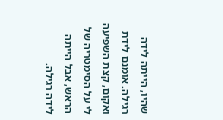שהיו, הייתה לידה רגילה. אומנם לידת ואקום, קצת השפיעה לי על הסימטריה של הראש, אבל הייתה לידה רגילה.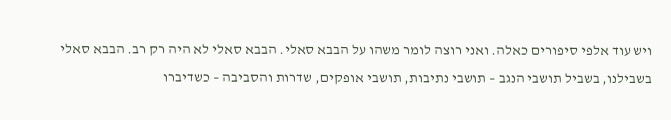ויש עוד אלפי סיפורים כאלה. ואני רוצה לומר משהו על הבבא סאלי. הבבא סאלי לא היה רק רב. הבבא סאלי בשבילנו, בשביל תושבי הנגב – תושבי נתיבות, תושבי אופקים, שדרות והסביבה – כשדיברו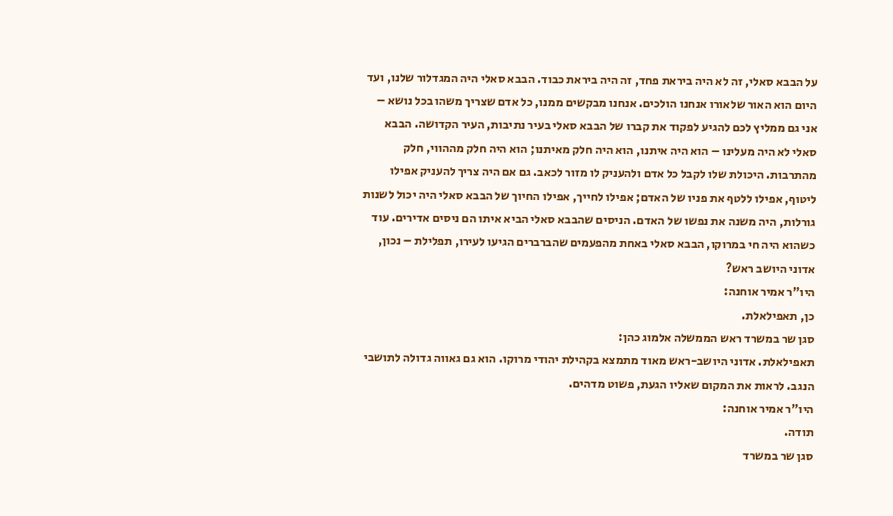על הבבא סאלי, זה לא היה ביראת פחד, זה היה ביראת כבוד. הבבא סאלי היה המגדלור שלנו, ועד היום הוא האור שלאורו אנחנו הולכים. אנחנו מבקשים ממנו, כל אדם שצריך משהו בכל נושא – אני גם ממליץ לכם להגיע לפקוד את קברו של הבבא סאלי בעיר נתיבות, העיר הקדושה. הבבא סאלי לא היה מעלינו – הוא היה איתנו, הוא היה חלק מאיתנו; הוא היה חלק מההווי, חלק מהתרבות. היכולת שלו לקבל כל אדם ולהעניק לו מזור לכאב. גם אם היה צריך להעניק אפילו ליטוף, אפילו ללטף את פניו של האדם; אפילו לחייך, אפילו החיוך של הבבא סאלי היה יכול לשנות גורלות, היה משנה את נפשו של האדם. הניסים שהבבא סאלי הביא איתו הם ניסים אדירים. עוד כשהוא היה חי במרוקו, הבבא סאלי באחת מהפעמים שהברברים הגיעו לעירו, תפלילת – נכון, אדוני היושב ראש?
היו"ר אמיר אוחנה:
כן, תאפילאלת.
סגן שר במשרד ראש הממשלה אלמוג כהן:
תאפילאלת. אדוני היושב-ראש מאוד מתמצא בקהילת יהודי מרוקו. הוא גם גאווה גדולה לתושבי הנגב. לראות את המקום שאליו הגעת, פשוט מדהים.
היו"ר אמיר אוחנה:
תודה.
סגן שר במשרד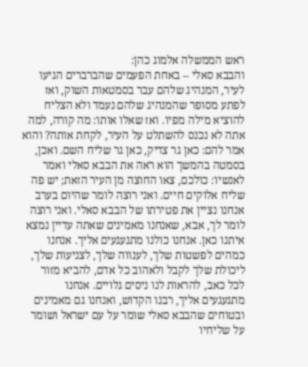ראש הממשלה אלמוג כהן:
והבבא סאלי – באחת הפעמים שהברברים הגיעו לעיר, המנהיג שלהם עבר בסמטאות השוק, ואז לפתע מסופר שהמנהיג שלהם נעמד ולא הצליח להוציא מילה מפיו. ואז שאלו אותו: מה קורה, למה אתה לא נכנס להשתלט על העיר, לקחת אותה? והוא אמר להם: כאן גר צדיק, כאן גר שליח השם. ואכן, בסמטה בהמשך הוא ראה את הבבא סאלי ואמר לאנשיו: כולכם, צאו החוצה מן העיר הזאת; יש פה שליח אלוקים חיים. ואני רוצה לומר שהיום בערב אנחנו נציין את פטירתו של הבבא סאלי. ואני רוצה לומר לך, אבא, שאנחנו מאמינים שאתה עדיין נמצא איתנו כאן. אנחנו כולנו מתגעגעים אליך. אנחנו כמהים לפשטות שלך, לענווה שלך, לצניעות שלך, ליכולת שלך לקבל ולאהוב כל אדם, להביא מזור לכל כאב, להראות לנו ניסים גלויים. אנחנו מתגעגעים אליך, רבנו הקדוש, ואנחנו גם מאמינים ובטוחים שהבבא סאלי שומר על עם ישראל ושומר על שליחיו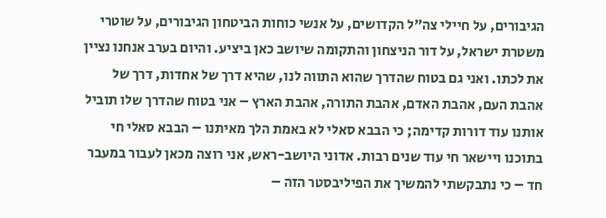הגיבורים, על חיילי צה"ל הקדושים, על אנשי כוחות הביטחון הגיבורים, על שוטרי משטרת ישראל, על דור הניצחון והתקומה שיושב כאן ביציע. והיום בערב אנחנו נציין את לכתו. ואני גם בטוח שהדרך שהוא התווה לנו, שהיא דרך של אחדות, דרך של אהבת העם, אהבת האדם, אהבת התורה, אהבת הארץ – אני בטוח שהדרך שלו תוביל אותנו עוד דורות קדימה; כי הבבא סאלי לא באמת הלך מאיתנו – הבבא סאלי חי בתוכנו ויישאר חי עוד שנים רבות. אדוני היושב-ראש, אני רוצה מכאן לעבור במעבר חד – כי נתבקשתי להמשיך את הפיליבסטר הזה –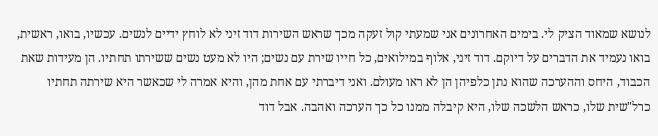לנושא שמאוד הציק לי. בימים האחרונים אני שמעתי קול זעקה מכך שראש השירות דוד זיני לא לוחץ ידיים לנשים. עכשיו, בואו, ראשית, בואו נעמיד את הדברים על דיוקם. דוד זיני, אלוף במילואים, כל חייו שירת עם נשים; היו לא מעט נשים ששירתו תחתיו. הן מעידות שאת הכבוד, היחס וההערכה שהוא נתן כלפיהן הן לא ראו מעולם. ואני דיברתי עם אחת מהן, והיא אמרה לי שכאשר היא שירתה תחתיו כרל"שית שלו, כראש הלשכה שלו, היא קיבלה ממנו כל כך הערכה ואהבה. אבל דוד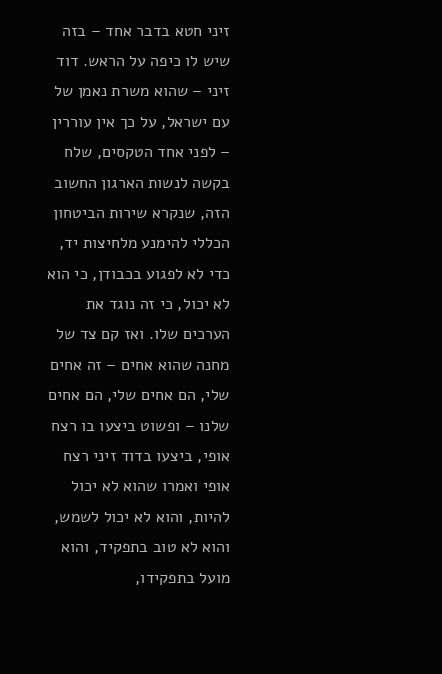זיני חטא בדבר אחד – בזה שיש לו כיפה על הראש. דוד זיני – שהוא משרת נאמן של עם ישראל, על כך אין עוררין – לפני אחד הטקסים, שלח בקשה לנשות הארגון החשוב הזה, שנקרא שירות הביטחון הכללי להימנע מלחיצות יד, כדי לא לפגוע בכבודן, כי הוא לא יכול, כי זה נוגד את הערכים שלו. ואז קם צד של מחנה שהוא אחים – זה אחים שלי, הם אחים שלי, הם אחים שלנו – ופשוט ביצעו בו רצח אופי, ביצעו בדוד זיני רצח אופי ואמרו שהוא לא יכול להיות, והוא לא יכול לשמש, והוא לא טוב בתפקיד, והוא מועל בתפקידו,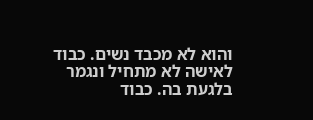והוא לא מכבד נשים. כבוד לאישה לא מתחיל ונגמר בלגעת בה. כבוד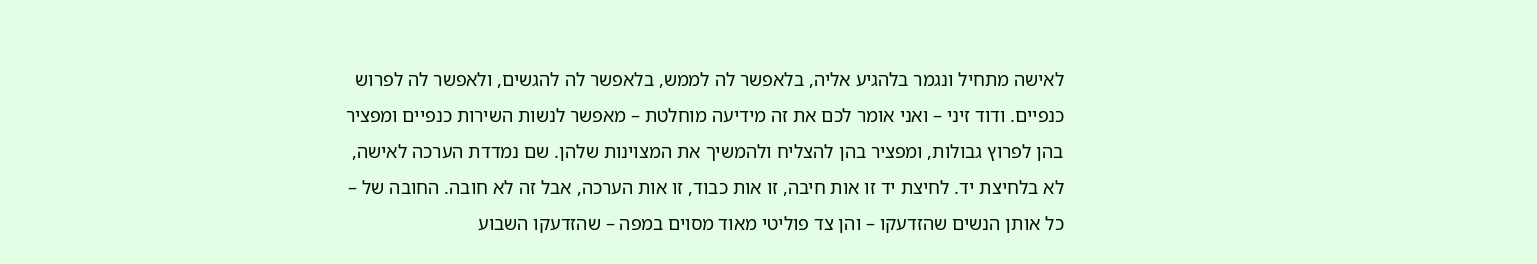לאישה מתחיל ונגמר בלהגיע אליה, בלאפשר לה לממש, בלאפשר לה להגשים, ולאפשר לה לפרוש כנפיים. ודוד זיני – ואני אומר לכם את זה מידיעה מוחלטת – מאפשר לנשות השירות כנפיים ומפציר בהן לפרוץ גבולות, ומפציר בהן להצליח ולהמשיך את המצוינות שלהן. שם נמדדת הערכה לאישה, לא בלחיצת יד. לחיצת יד זו אות חיבה, זו אות כבוד, זו אות הערכה, אבל זה לא חובה. החובה של – כל אותן הנשים שהזדעקו – והן צד פוליטי מאוד מסוים במפה – שהזדעקו השבוע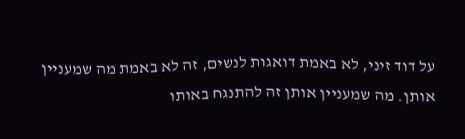על דוד זיני, לא באמת דואגות לנשים, זה לא באמת מה שמעניין אותן. מה שמעניין אותן זה להתנגח באותו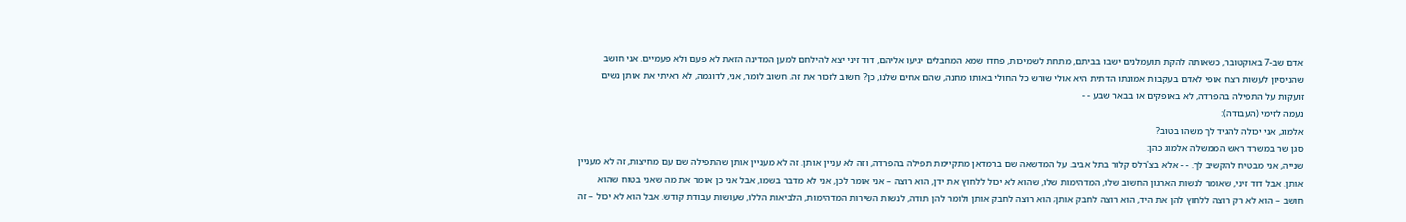אדם שב-7 באוקטובר, כשאותה להקת תועמלנים ישבו בביתם, מתחת לשמיכות, פחדו שמא המחבלים יגיעו אליהם, דוד זיני יצא להילחם למען המדינה הזאת לא פעם ולא פעמיים. אני חושב שהניסיון לעשות רצח אופי לאדם בעקבות אמונתו הדתית היא אולי שורש כל החולי באותו מחנה, שהם אחים שלנו, כן? חשוב לזכור את זה. חשוב לומר, אני, לדוגמה, לא ראיתי את אותן נשים זועקות על התפילה בהפרדה, לא באופקים או בבאר שבע - -
נעמה לזימי (העבודה):
אלמוג, אני יכולה להגיד לך משהו בטוב?
סגן שר במשרד ראש הממשלה אלמוג כהן:
שנייה, אני מבטיח להקשיב לך. - - אלא בצ'רלס קלור בתל אביב. על המדשאה שם ברמדאן מתקיימת תפילה בהפרדה, וזה לא עניין אותן. זה לא מעניין אותן שהתפילה שם עם מחיצות, זה לא מעניין אותן. אבל דוד זיני, שאומר לנשות הארגון החשוב שלו, המדהימות שלו, שהוא לא יכול ללחוץ את ידן, הוא רוצה – אני אומר לכן, אני לא מדבר בשמו, אבל אני כן אומר את מה שאני בטוח שהוא חושב – הוא לא רק רוצה ללחוץ להן את היד, הוא רוצה לחבק אותן; הוא רוצה לחבק אותן ולומר להן תודה, לנשות השירות המדהימות, הלביאות הללו, שעושות עבודת קודש. אבל הוא לא יכול – זה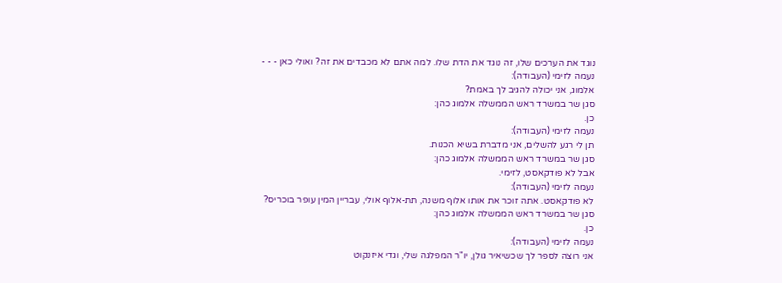נוגד את הערכים שלו, זה נוגד את הדת שלו. למה אתם לא מכבדים את זה? ואולי כאן - - -
נעמה לזימי (העבודה):
אלמוג, אני יכולה להגיב לך באמת?
סגן שר במשרד ראש הממשלה אלמוג כהן:
כן.
נעמה לזימי (העבודה):
תן לי רגע להשלים, אני מדברת בשיא הכנות.
סגן שר במשרד ראש הממשלה אלמוג כהן:
אבל לא פודקאסט, לזימי.
נעמה לזימי (העבודה):
לא פודקאסט. אתה זוכר את אותו אלוף משנה, תת-אלוף אולי, עבריין המין עופר בוכריס?
סגן שר במשרד ראש הממשלה אלמוג כהן:
כן.
נעמה לזימי (העבודה):
אני רוצה לספר לך שכשיאיר גולן, יו"ר המפלגה שלי, וגדי איזנקוט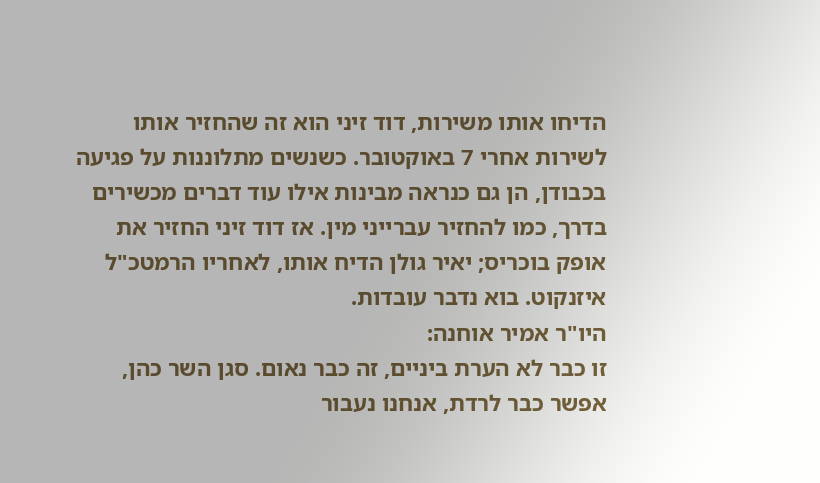הדיחו אותו משירות, דוד זיני הוא זה שהחזיר אותו לשירות אחרי 7 באוקטובר. כשנשים מתלוננות על פגיעה בכבודן, הן גם כנראה מבינות אילו עוד דברים מכשירים בדרך, כמו להחזיר עברייני מין. אז דוד זיני החזיר את אופק בוכריס; יאיר גולן הדיח אותו, לאחריו הרמטכ"ל איזנקוט. בוא נדבר עובדות.
היו"ר אמיר אוחנה:
זו כבר לא הערת ביניים, זה כבר נאום. סגן השר כהן, אפשר כבר לרדת, אנחנו נעבור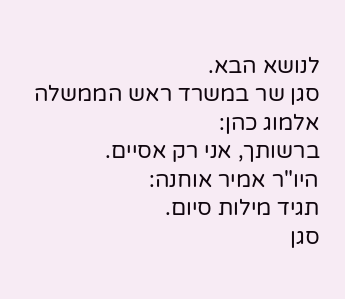לנושא הבא.
סגן שר במשרד ראש הממשלה אלמוג כהן:
ברשותך, אני רק אסיים.
היו"ר אמיר אוחנה:
תגיד מילות סיום.
סגן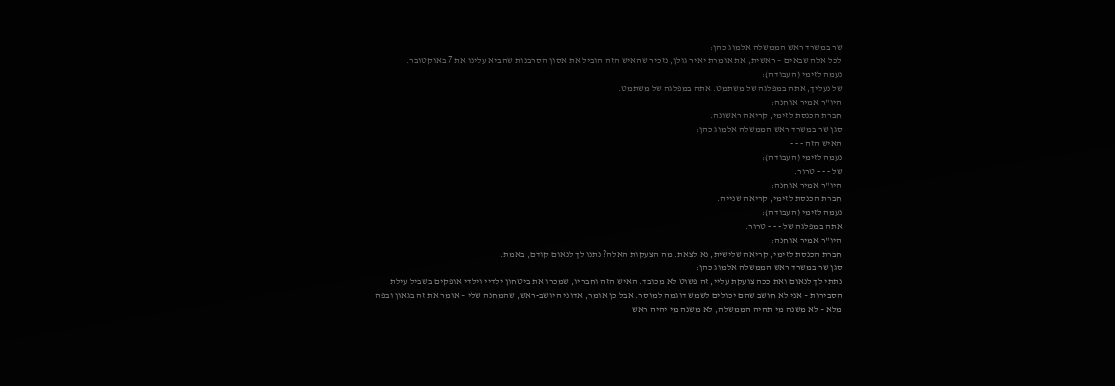שר במשרד ראש הממשלה אלמוג כהן:
לכל אלה שבאים – ראשית, את אומרת יאיר גולן, נזכיר שהאיש הזה הוביל את אסון הסרבנות שהביא עלינו את 7 באוקטובר.
נעמה לזימי (העבודה):
של נעליך, אתה במפלגה של משתמט. אתה במפלגה של משתמט.
היו"ר אמיר אוחנה:
חברת הכנסת לזימי, קריאה ראשונה.
סגן שר במשרד ראש הממשלה אלמוג כהן:
האיש הזה - - -
נעמה לזימי (העבודה):
של - - - טרור.
היו"ר אמיר אוחנה:
חברת הכנסת לזימי, קריאה שנייה.
נעמה לזימי (העבודה):
אתה במפלגה של - - - טרור.
היו"ר אמיר אוחנה:
חברת הכנסת לזימי, קריאה שלישית, נא לצאת. מה הצעקות האלה? נתנו לך לנאום קודם, באמת.
סגן שר במשרד ראש הממשלה אלמוג כהן:
נתתי לך לנאום ואת ככה צועקת עליי, זה פשוט לא מכובד. האיש הזה וחבריו, שמכרו את ביטחון ילדיי וילדי אופקים בשביל עילת הסבירות – אני לא חושב שהם יכולים לשמש דוגמה למוסר. אבל כן אומר, אדוני היושב-ראש, שהמחנה שלי – אומר את זה בגאון ובפה מלא – לא משנה מי תהיה הממשלה, לא משנה מי יהיה ראש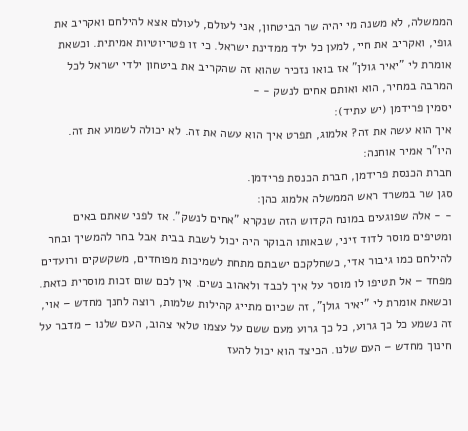הממשלה, לא משנה מי יהיה שר הביטחון, אני לעולם, לעולם אצא להילחם ואקריב את גופי, ואקריב את חיי, למען כל ילד ממדינת ישראל. כי זו פטריוטיות אמיתית. וכשאת אומרת לי "יאיר גולן" אז בואו נזכיר שהוא זה שהקריב את ביטחון ילדי ישראל לכל המרבה במחיר, הוא ואותם אחים לנשק - -
יסמין פרידמן (יש עתיד):
איך הוא עשה את זה? אלמוג, תפרט איך הוא עשה את זה. לא יכולה לשמוע את זה.
היו"ר אמיר אוחנה:
חברת הכנסת פרידמן, חברת הכנסת פרידמן.
סגן שר במשרד ראש הממשלה אלמוג כהן:
- - אלה שפוגעים במונח הקדוש הזה שנקרא "אחים לנשק". אז לפני שאתם באים ומטיפים מוסר לדוד זיני, שבאותו הבוקר היה יכול לשבת בבית אבל בחר להמשיך ובחר להילחם כמו גיבור אדי, כשחלקכם ישבתם מתחת לשמיכות מפוחדים, משקשקים ורועדים מפחד – אל תטיפו לו מוסר על איך לכבד ולאהוב נשים. אין לכם שום זכות מוסרית כזאת. וכשאת אומרת לי "יאיר גולן", זה שכיום מתייג קהילות שלמות, רוצה לחנך מחדש – אוי, זה נשמע כל כך גרוע, כל כך גרוע מעם ששם על עצמו טלאי צהוב, העם שלנו – מדבר על חינוך מחדש – העם שלנו. הכיצד הוא יכול להעז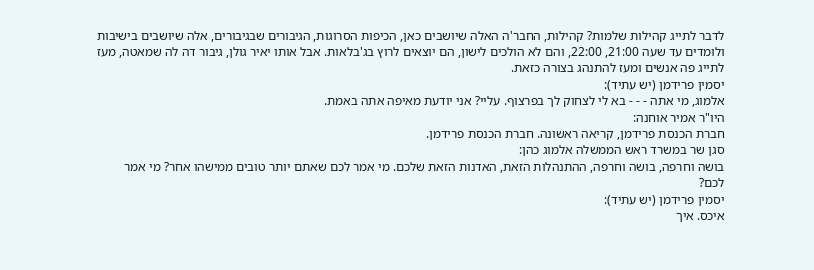לדבר לתייג קהילות שלמות? קהילות, החבר'ה האלה שיושבים כאן, הכיפות הסרוגות, הגיבורים שבגיבורים, אלה שיושבים בישיבות ולומדים עד שעה 21:00, 22:00, והם לא הולכים לישון, הם יוצאים לרוץ בג'בלאות. אבל אותו יאיר גולן, גיבור דה לה שמאטה, מעז לתייג פה אנשים ומעז להתנהג בצורה כזאת.
יסמין פרידמן (יש עתיד):
אלמוג, מי אתה - - - בא לי לצחוק לך בפרצוף. עליי? אני יודעת מאיפה אתה באמת.
היו"ר אמיר אוחנה:
חברת הכנסת פרידמן, קריאה ראשונה. חברת הכנסת פרידמן.
סגן שר במשרד ראש הממשלה אלמוג כהן:
בושה וחרפה, בושה וחרפה, ההתנהלות הזאת, האדנות הזאת שלכם. מי אמר לכם שאתם יותר טובים ממישהו אחר? מי אמר לכם?
יסמין פרידמן (יש עתיד):
איכס. איך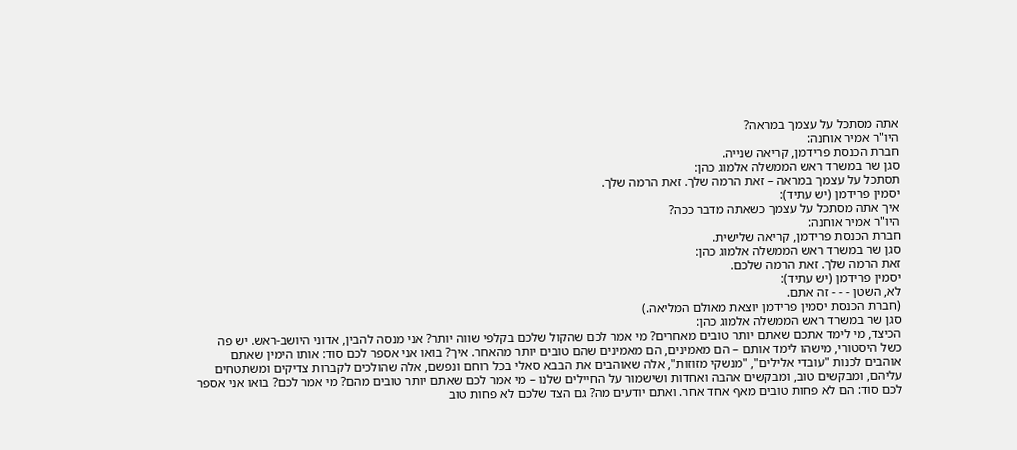אתה מסתכל על עצמך במראה?
היו"ר אמיר אוחנה:
חברת הכנסת פרידמן, קריאה שנייה.
סגן שר במשרד ראש הממשלה אלמוג כהן:
תסתכל על עצמך במראה – זאת הרמה שלך. זאת הרמה שלך.
יסמין פרידמן (יש עתיד):
איך אתה מסתכל על עצמך כשאתה מדבר ככה?
היו"ר אמיר אוחנה:
חברת הכנסת פרידמן, קריאה שלישית.
סגן שר במשרד ראש הממשלה אלמוג כהן:
זאת הרמה שלך. זאת הרמה שלכם.
יסמין פרידמן (יש עתיד):
לא, השטן - - - זה אתם.
(חברת הכנסת יסמין פרידמן יוצאת מאולם המליאה.)
סגן שר במשרד ראש הממשלה אלמוג כהן:
הכיצד, מי לימד אתכם שאתם יותר טובים מאחרים? מי אמר לכם שהקול שלכם בקלפי שווה יותר? אני מנסה להבין, אדוני היושב-ראש. יש פה כשל היסטורי, מישהו לימד אותם – הם מאמינים, הם מאמינים שהם טובים יותר מהאחר. איך? בואו אני אספר לכם סוד: אותו הימין שאתם אוהבים לכנות "עובדי אלילים", "מנשקי מזוזות", אלה שאוהבים את הבבא סאלי בכל רוחם ונפשם, אלה שהולכים לקברות צדיקים ומשתטחים עליהם, ומבקשים טוב, ומבקשים אהבה ואחדות ושישמור על החיילים שלנו – מי אמר לכם שאתם יותר טובים מהם? מי אמר לכם? בואו אני אספר לכם סוד: הם לא פחות טובים מאף אחד אחר. ואתם יודעים מה? גם הצד שלכם לא פחות טוב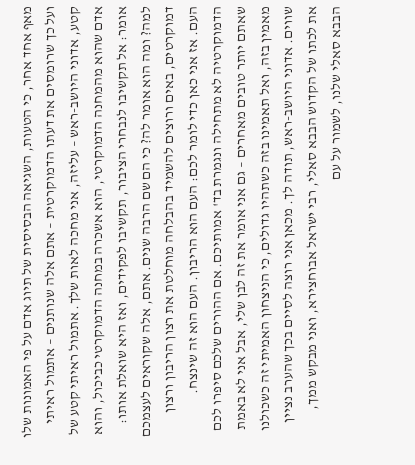מאף אחד אחר, כי הטעות, השגיאה הבסיסית של תיוג אדם על פי האמונות שלו ועל כך שרומסים את דעתו הדמוקרטית – אתם אלה שנותנים – אתמול ראיתי קטע, אדוני היושב-ראש – עליזה, אני מחכה לאות שלך. אתמול ראיתי קטע של אדם שהוא מהמחנה הדמוקרטי, הוא אשכרה במחנה הדמוקרטי כביכול, והוא אומר: אל תקשיבו לנבחרי הציבור, תקשיבו לפקידים, ואז היא שואלת אותו: למה? ומה הוא אומר לה? כי הם שם הרבה שנים. אתם, אלה שקוראים לעצמכם דמוקרטים, באים ורוצים להשמיד בהבלחה מוחלטת את רצון הריבון ורצון העם. אז אני כאן כדי לומר לכם: העם הוא הריבון. העם הוא זה שינצח. הדמוקרטיה לא מתחילה ונגמרת בד' אמותיכם. אם ההורים שלכם סיפרו לכם שאתם יותר טובים מאחרים – גם אני אומר את זה לבן שלי, אבל אני לא באמת מאמין בזה, ואל תאמינו בזה כשתהיו גדולים, כי הניצחון האמיתי זה כשכולנו שווים. אדוני היושב-ראש, תודה לך. מכאן אני רוצה לסיים בכך שהערב נציין את לכתו של הקדוש הבבא סאלי, רבי ישראל אבוחצירא, ואני מבקש ממך, הבבא סאלי שלנו, לשמור על עם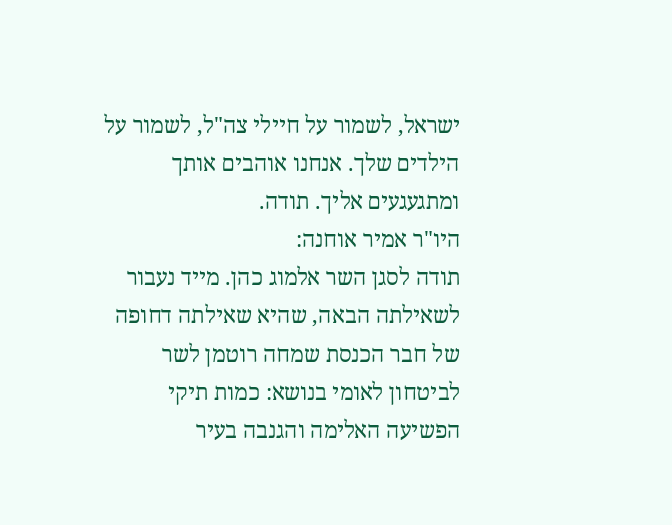ישראל, לשמור על חיילי צה"ל, לשמור על הילדים שלך. אנחנו אוהבים אותך ומתגעגעים אליך. תודה.
היו"ר אמיר אוחנה:
תודה לסגן השר אלמוג כהן. מייד נעבור לשאילתה הבאה, שהיא שאילתה דחופה של חבר הכנסת שמחה רוטמן לשר לביטחון לאומי בנושא: כמות תיקי הפשיעה האלימה והגנבה בעיר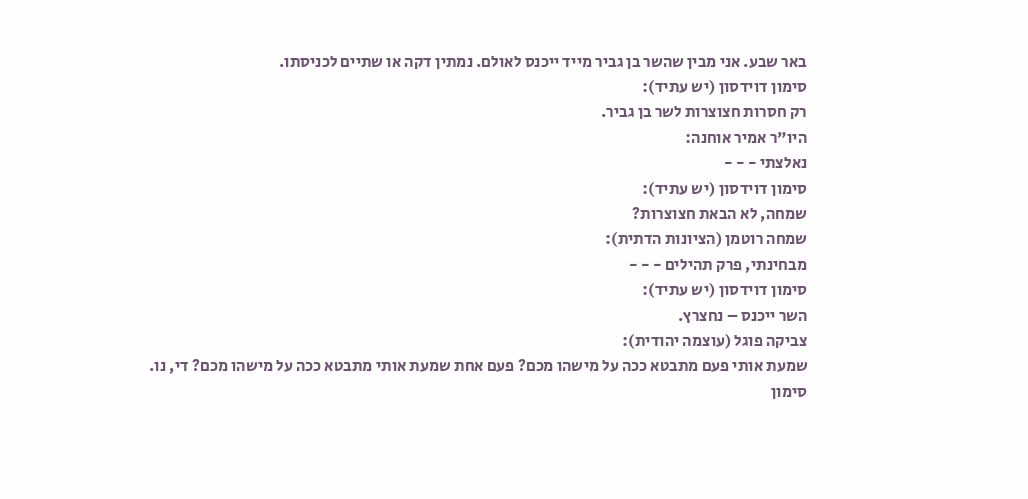באר שבע. אני מבין שהשר בן גביר מייד ייכנס לאולם. נמתין דקה או שתיים לכניסתו.
סימון דוידסון (יש עתיד):
רק חסרות חצוצרות לשר בן גביר.
היו"ר אמיר אוחנה:
נאלצתי - - -
סימון דוידסון (יש עתיד):
שמחה, לא הבאת חצוצרות?
שמחה רוטמן (הציונות הדתית):
מבחינתי, פרק תהילים - - -
סימון דוידסון (יש עתיד):
השר ייכנס – נחצרץ.
צביקה פוגל (עוצמה יהודית):
שמעת אותי פעם מתבטא ככה על מישהו מכם? פעם אחת שמעת אותי מתבטא ככה על מישהו מכם? די, נו.
סימון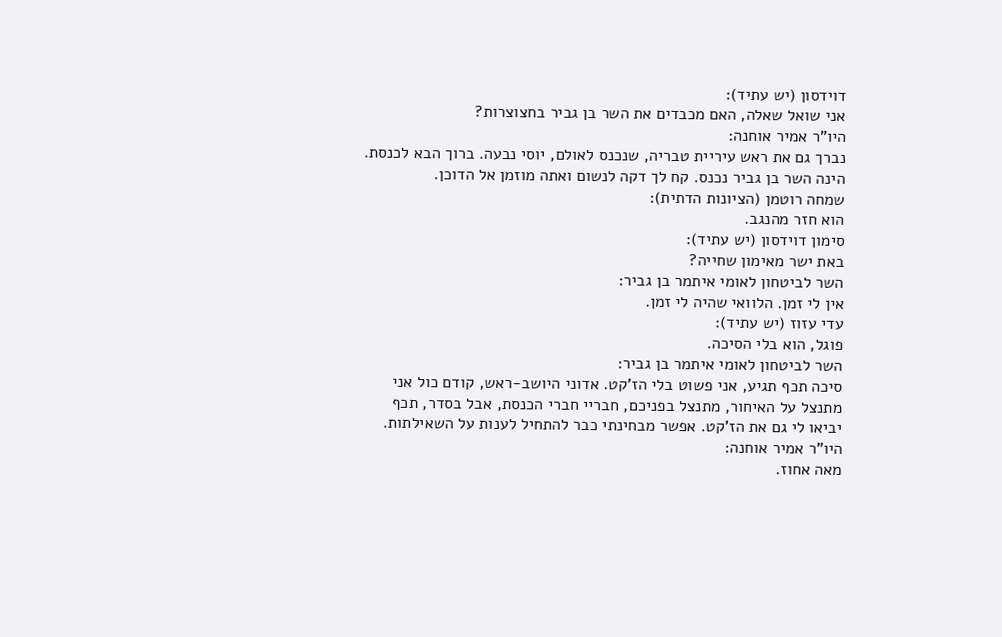דוידסון (יש עתיד):
אני שואל שאלה, האם מכבדים את השר בן גביר בחצוצרות?
היו"ר אמיר אוחנה:
נברך גם את ראש עיריית טבריה, שנכנס לאולם, יוסי נבעה. ברוך הבא לכנסת. הינה השר בן גביר נכנס. קח לך דקה לנשום ואתה מוזמן אל הדוכן.
שמחה רוטמן (הציונות הדתית):
הוא חזר מהנגב.
סימון דוידסון (יש עתיד):
באת ישר מאימון שחייה?
השר לביטחון לאומי איתמר בן גביר:
אין לי זמן. הלוואי שהיה לי זמן.
עדי עזוז (יש עתיד):
פוגל, הוא בלי הסיכה.
השר לביטחון לאומי איתמר בן גביר:
סיכה תכף תגיע, אני פשוט בלי הז'קט. אדוני היושב-ראש, קודם כול אני מתנצל על האיחור, מתנצל בפניכם, חבריי חברי הכנסת, אבל בסדר, תכף יביאו לי גם את הז'קט. אפשר מבחינתי כבר להתחיל לענות על השאילתות.
היו"ר אמיר אוחנה:
מאה אחוז.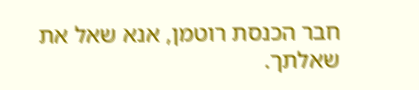חבר הכנסת רוטמן, אנא שאל את שאלתך.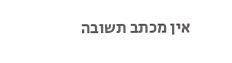אין מכתב תשובה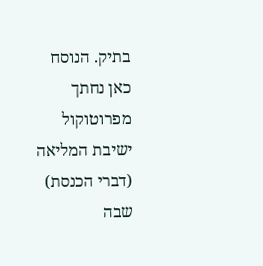בתיק. הנוסח כאן נחתך מפרוטוקול ישיבת המליאה (דברי הכנסת) שבה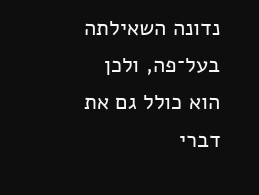נדונה השאילתה בעל־פה, ולכן הוא כולל גם את דברי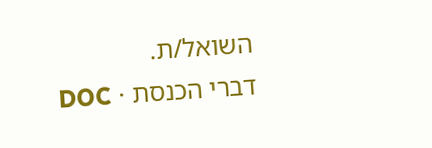השואל/ת.
דברי הכנסת · DOC